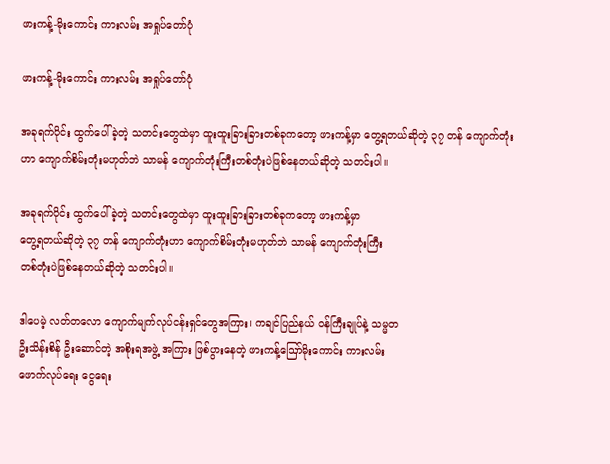ဖားကန့်-မိုးကောင်း ကားလမ်း အရှုပ်တော်ပုံ

ဖားကန့်-မိုးကောင်း ကားလမ်း အရှုပ်တော်ပုံ

အခုရက်ပိုင်း ထွက်ပေါ်ခဲ့တဲ့ သတင်းတွေထဲမှာ ထူးထူးခြားခြားတစ်ခုကတော့ ဖားကန့်မှာ တွေ့ရတယ်ဆိုတဲ့ ၃၇ တန် ကျောက်တုံးဟာ ကျောက်စိမ်းတုံးမဟုတ်ဘဲ သာမန် ကျောက်တုံးကြီးတစ်တုံးပဲဖြစ်နေတယ်ဆိုတဲ့ သတင်းပါ။

အခုရက်ပိုင်း ထွက်ပေါ်ခဲ့တဲ့ သတင်းတွေထဲမှာ ထူးထူးခြားခြားတစ်ခုကတော့ ဖားကန့်မှာ
တွေ့ရတယ်ဆိုတဲ့ ၃၇ တန် ကျောက်တုံးဟာ ကျောက်စိမ်းတုံးမဟုတ်ဘဲ သာမန် ကျောက်တုံးကြီး
တစ်တုံးပဲဖြစ်နေတယ်ဆိုတဲ့ သတင်းပါ။

ဒါပေမဲ့ လတ်တလော ကျောက်မျက်လုပ်ငန်းရှင်တွေအကြား၊ ကချင်ပြည်နယ် ၀န်ကြီးချုပ်နဲ့ သမ္မတ
ဦးသိန်းစိန် ဦးဆောင်တဲ့ အစိုးရအဖွဲ့ အကြား ဖြစ်ပွားနေတဲ့ ဖားကန့်ဪမိုးကောင်း ကားလမ်း
ဖောက်လုပ်ရေး ငွေရေး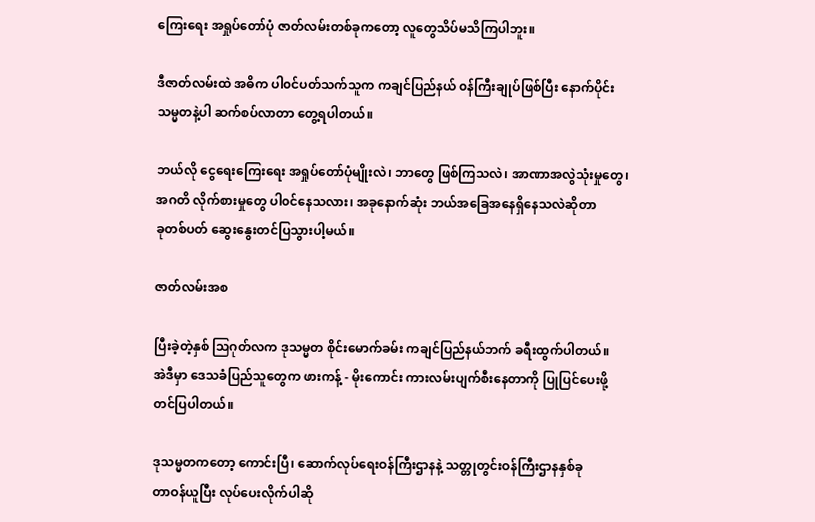ကြေးရေး အရှုပ်တော်ပုံ ဇာတ်လမ်းတစ်ခုကတော့ လူတွေသိပ်မသိကြပါဘူး။

ဒီဇာတ်လမ်းထဲ အဓိက ပါ၀င်ပတ်သက်သူက ကချင်ပြည်နယ် ၀န်ကြီးချုပ်ဖြစ်ပြီး နောက်ပိုင်း
သမ္မတနဲ့ပါ ဆက်စပ်လာတာ တွေ့ရပါတယ်။

ဘယ်လို ငွေရေးကြေးရေး အရှုပ်တော်ပုံမျိုးလဲ၊ ဘာတွေ ဖြစ်ကြသလဲ၊ အာဏာအလွဲသုံးမှုတွေ၊
အဂတိ လိုက်စားမှုတွေ ပါ၀င်နေသလား၊ အခုနောက်ဆုံး ဘယ်အခြေအနေရှိနေသလဲဆိုတာ
ခုတစ်ပတ် ဆွေးနွေးတင်ပြသွားပါ့မယ်။

ဇာတ်လမ်းအစ

ပြီးခဲ့တဲ့နှစ် ဩဂုတ်လက ဒုသမ္မတ စိုင်းမောက်ခမ်း ကချင်ပြည်နယ်ဘက် ခရီးထွက်ပါတယ်။
အဲဒီမှာ ဒေသခံပြည်သူတွေက ဖားကန့် - မိုးကောင်း ကားလမ်းပျက်စီးနေတာကို ပြုပြင်ပေးဖို့
တင်ပြပါတယ်။

ဒုသမ္မတကတော့ ကောင်းပြီ၊ ဆောက်လုပ်ရေးဝန်ကြီးဌာနနဲ့ သတ္တုတွင်းဝန်ကြီးဌာနနှစ်ခု
တာဝန်ယူပြီး လုပ်ပေးလိုက်ပါဆို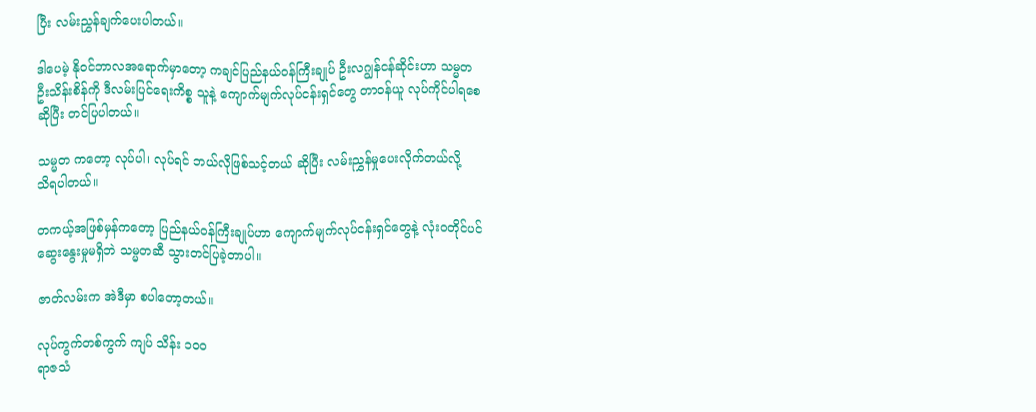ပြီး လမ်းညွှန်ချက်ပေးပါတယ်။

ဒါပေမဲ့ နိုဝင်ဘာလအရောက်မှာတော့ ကချင်ပြည်နယ်ဝန်ကြီးချုပ် ဦးလဂျွန်ငန်ဆိုင်းဟာ သမ္မတ
ဦးသိန်းစိန်ကို ဒီလမ်းပြင်ရေးကိစ္စ သူနဲ့ ကျောက်မျက်လုပ်ငန်းရှင်တွေ တာဝန်ယူ လုပ်ကိုင်ပါရစေ
ဆိုပြီး တင်ပြပါတယ်။

သမ္မတ ကတော့ လုပ်ပါ၊ လုပ်ရင် ဘယ်လိုဖြစ်သင့်တယ် ဆိုပြီး လမ်းညွှန်မှုပေးလိုက်တယ်လို့
သိရပါတယ်။

တကယ့်အဖြစ်မှန်ကတော့ ပြည်နယ်ဝန်ကြီးချုပ်ဟာ ကျောက်မျက်လုပ်ငန်းရှင်တွေနဲ့ လုံးဝတိုင်ပင်
ဆွေးနွေးမှုမရှိဘဲ သမ္မတဆီ သွားတင်ပြခဲ့တာပါ။

ဇာတ်လမ်းက အဲဒီမှာ စပါတော့တယ်။

လုပ်ကွက်တစ်ကွက် ကျပ် သိန်း ၁၀၀
ရာဇသံ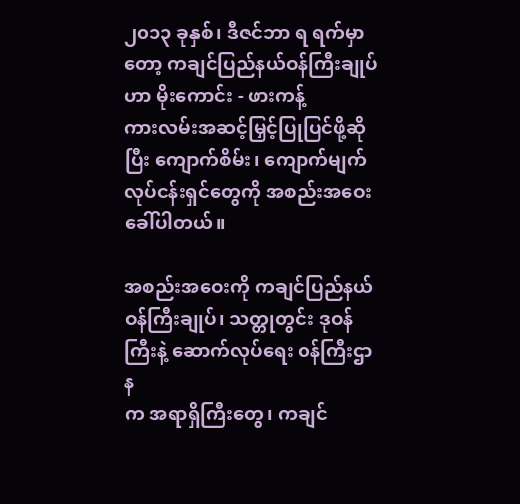၂၀၁၃ ခုနှစ်၊ ဒီဇင်ဘာ ရ ရက်မှာတော့ ကချင်ပြည်နယ်ဝန်ကြီးချုပ်ဟာ မိုးကောင်း - ဖားကန့်
ကားလမ်းအဆင့်မြှင့်ပြုပြင်ဖို့ဆိုပြီး ကျောက်စိမ်း၊ ကျောက်မျက်လုပ်ငန်းရှင်တွေကို အစည်းအဝေး
ခေါ်ပါတယ်။

အစည်းအဝေးကို ကချင်ပြည်နယ်ဝန်ကြီးချုပ်၊ သတ္တုတွင်း ဒုဝန်ကြီးနဲ့ ဆောက်လုပ်ရေး ၀န်ကြီးဌာန
က အရာရှိကြီးတွေ၊ ကချင်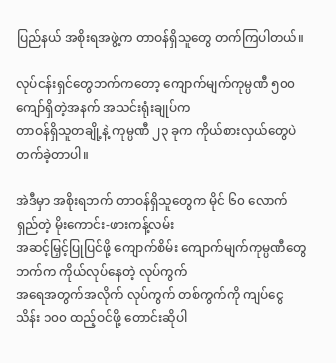ပြည်နယ် အစိုးရအဖွဲ့က တာဝန်ရှိသူတွေ တက်ကြပါတယ်။

လုပ်ငန်းရှင်တွေဘက်ကတော့ ကျောက်မျက်ကုမ္ပဏီ ၅၀၀ ကျော်ရှိတဲ့အနက် အသင်းရုံးချုပ်က
တာဝန်ရှိသူတချို့နဲ့ ကုမ္ပဏီ ၂၃ ခုက ကိုယ်စားလှယ်တွေပဲ တက်ခဲ့တာပါ။

အဲဒီမှာ အစိုးရဘက် တာဝန်ရှိသူတွေက မိုင် ၆၀ လောက်ရှည်တဲ့ မိုးကောင်း-ဖားကန့်လမ်း
အဆင့်မြှင့်ပြုပြင်ဖို့ ကျောက်စိမ်း ကျောက်မျက်ကုမ္ပဏီတွေဘက်က ကိုယ်လုပ်နေတဲ့ လုပ်ကွက်
အရေအတွက်အလိုက် လုပ်ကွက် တစ်ကွက်ကို ကျပ်ငွေ သိန်း ၁၀၀ ထည့်ဝင်ဖို့ တောင်းဆိုပါ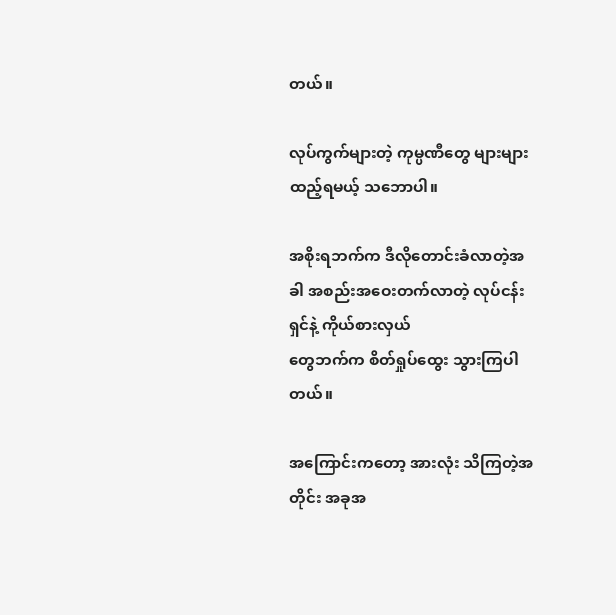တယ်။

လုပ်ကွက်များတဲ့ ကုမ္ပဏီတွေ များများထည့်ရမယ့် သဘောပါ။

အစိုးရဘက်က ဒီလိုတောင်းခံလာတဲ့အခါ အစည်းအဝေးတက်လာတဲ့ လုပ်ငန်းရှင်နဲ့ ကိုယ်စားလှယ်
တွေဘက်က စိတ်ရှုပ်ထွေး သွားကြပါတယ်။

အကြောင်းကတော့ အားလုံး သိကြတဲ့အတိုင်း အခုအ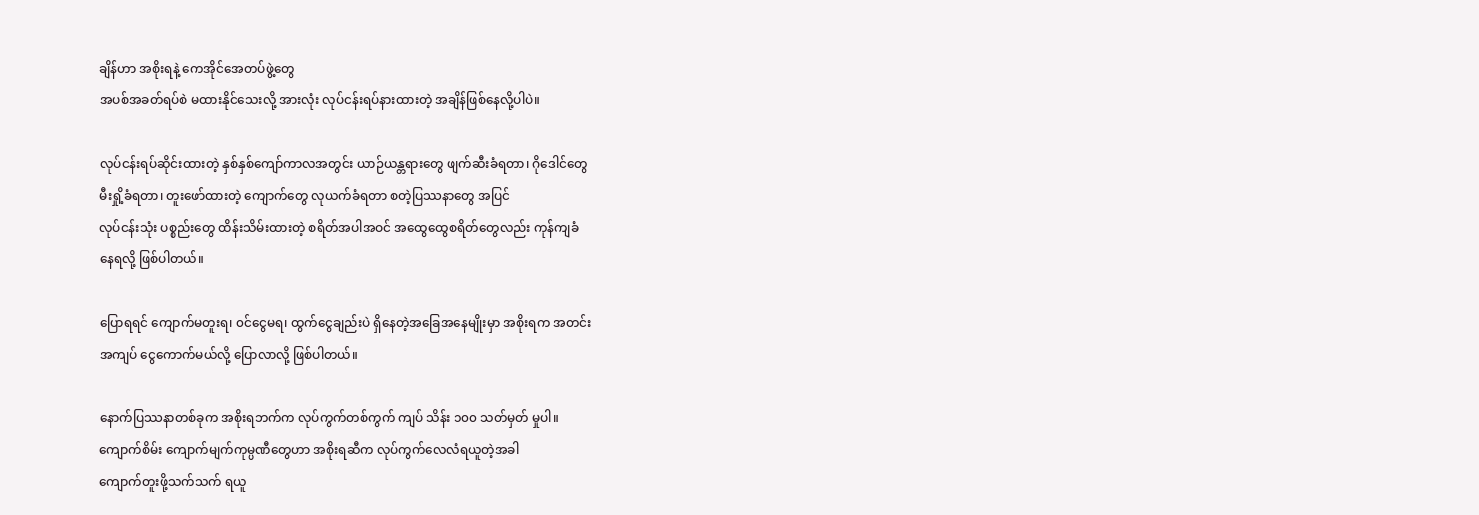ချိန်ဟာ အစိုးရနဲ့ ကေအိုင်အေတပ်ဖွဲ့တွေ
အပစ်အခတ်ရပ်စဲ မထားနိုင်သေးလို့ အားလုံး လုပ်ငန်းရပ်နားထားတဲ့ အချိန်ဖြစ်နေလို့ပါပဲ။

လုပ်ငန်းရပ်ဆိုင်းထားတဲ့ နှစ်နှစ်ကျော်ကာလအတွင်း ယာဉ်ယန္တရားတွေ ဖျက်ဆီးခံရတာ၊ ဂိုဒေါင်တွေ
မီးရှို့ခံရတာ၊ တူးဖော်ထားတဲ့ ကျောက်တွေ လုယက်ခံရတာ စတဲ့ပြဿနာတွေ အပြင်
လုပ်ငန်းသုံး ပစ္စည်းတွေ ထိန်းသိမ်းထားတဲ့ စရိတ်အပါအဝင် အထွေထွေစရိတ်တွေလည်း ကုန်ကျခံ
နေရလို့ ဖြစ်ပါတယ်။

ပြောရရင် ကျောက်မတူးရ၊ ၀င်ငွေမရ၊ ထွက်ငွေချည်းပဲ ရှိနေတဲ့အခြေအနေမျိုးမှာ အစိုးရက အတင်း
အကျပ် ငွေကောက်မယ်လို့ ပြောလာလို့ ဖြစ်ပါတယ်။

နောက်ပြဿနာတစ်ခုက အစိုးရဘက်က လုပ်ကွက်တစ်ကွက် ကျပ် သိန်း ၁၀၀ သတ်မှတ် မှုပါ။
ကျောက်စိမ်း ကျောက်မျက်ကုမ္ပဏီတွေဟာ အစိုးရဆီက လုပ်ကွက်လေလံရယူတဲ့အခါ
ကျောက်တူးဖို့သက်သက် ရယူ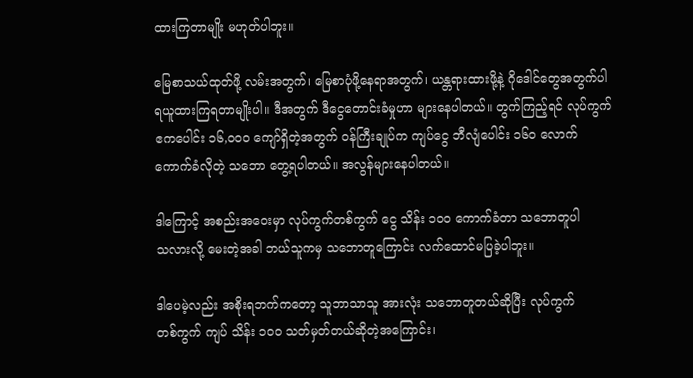ထားကြတာမျိုး မဟုတ်ပါဘူး။

မြေစာသယ်ထုတ်ဖို့ လမ်းအတွက်၊ မြေစာပုံဖို့နေရာအတွက်၊ ယန္တရားထားဖို့နဲ့ ဂိုဒေါင်တွေအတွက်ပါ
ရယူထားကြရတာမျိုးပါ။ ဒီအတွက် ဒီငွေတောင်းခံမှုဟာ များနေပါတယ်။ တွက်ကြည့်ရင် လုပ်ကွက်
ဧကပေါင်း ၁၆,၀၀၀ ကျော်ရှိတဲ့အတွက် ၀န်ကြီးချုပ်က ကျပ်ငွေ ဘီလျံပေါင်း ၁၆၀ လောက်
ကောက်ခံလိုတဲ့ သဘော တွေ့ရပါတယ်။ အလွန်များနေပါတယ်။

ဒါကြောင့် အစည်းအဝေးမှာ လုပ်ကွက်တစ်ကွက် ငွေ သိန်း ၁၀၀ ကောက်ခံတာ သဘောတူပါ
သလားလို့ မေးတဲ့အခါ ဘယ်သူကမှ သဘောတူကြောင်း လက်ထောင်မပြခဲ့ပါဘူး။

ဒါပေမဲ့လည်း အစိုးရဘက်ကတော့ သူဘာသာသူ အားလုံး သဘောတူတယ်ဆိုပြီး လုပ်ကွက်
တစ်ကွက် ကျပ် သိန်း ၁၀၀ သတ်မှတ်တယ်ဆိုတဲ့အကြောင်း၊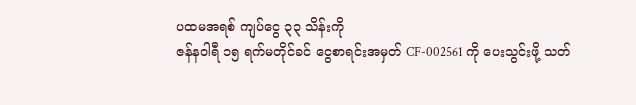ပထမအရစ် ကျပ်ငွေ ၃၃ သိန်းကို
ဇန်နဝါရီ ၁၅ ရက်မတိုင်ခင် ငွေစာရင်းအမှတ် CF-002561 ကို ပေးသွင်းဖို့ သတ်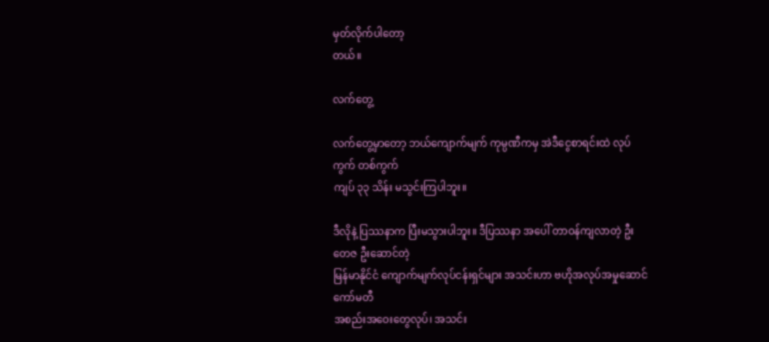မှတ်လိုက်ပါတော့
တယ်။

လက်တွေ့

လက်တွေ့မှာတော့ ဘယ်ကျောက်မျက် ကုမ္ပဏီကမှ အဲဒီငွေစာရင်းထဲ လုပ်ကွက် တစ်ကွက်
ကျပ် ၃၃ သိန်း မသွင်းကြပါဘူး။

ဒီလိုနဲ့ ပြဿနာက ပြီးမသွားပါဘူး။ ဒီပြဿနာ အပေါ် တာဝန်ကျလာတဲ့ ဦးတေဇ ဦးဆောင်တဲ့
မြန်မာနိုင်ငံ ကျောက်မျက်လုပ်ငန်းရှင်များ အသင်းဟာ ဗဟိုအလုပ်အမှုဆောင်ကော်မတီ
အစည်းအဝေးတွေလုပ်၊ အသင်း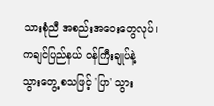သားစုံညီ အစည်းအဝေးတွေလုပ်၊ ကချင်ပြည်နယ် ၀န်ကြီးချုပ်နဲ့
သွားတွေ့ စသဖြင့် 'ပြာ' သွား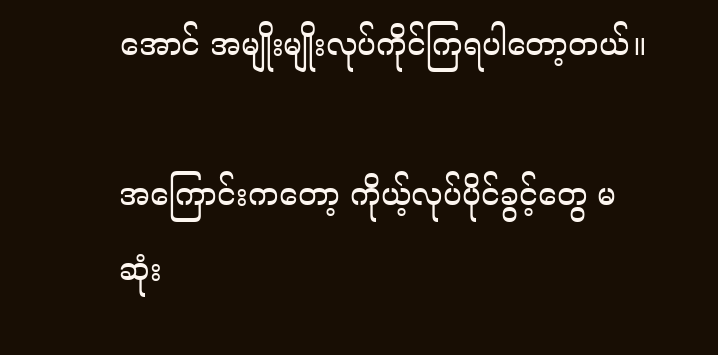အောင် အမျိုးမျိုးလုပ်ကိုင်ကြရပါတော့တယ်။

အကြောင်းကတော့ ကိုယ့်လုပ်ပိုင်ခွင့်တွေ မဆုံး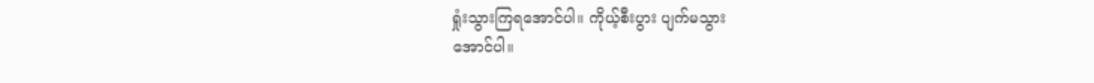ရှုံးသွားကြရအောင်ပါ။ ကိုယ့်စီးပွား ပျက်မသွား
အောင်ပါ။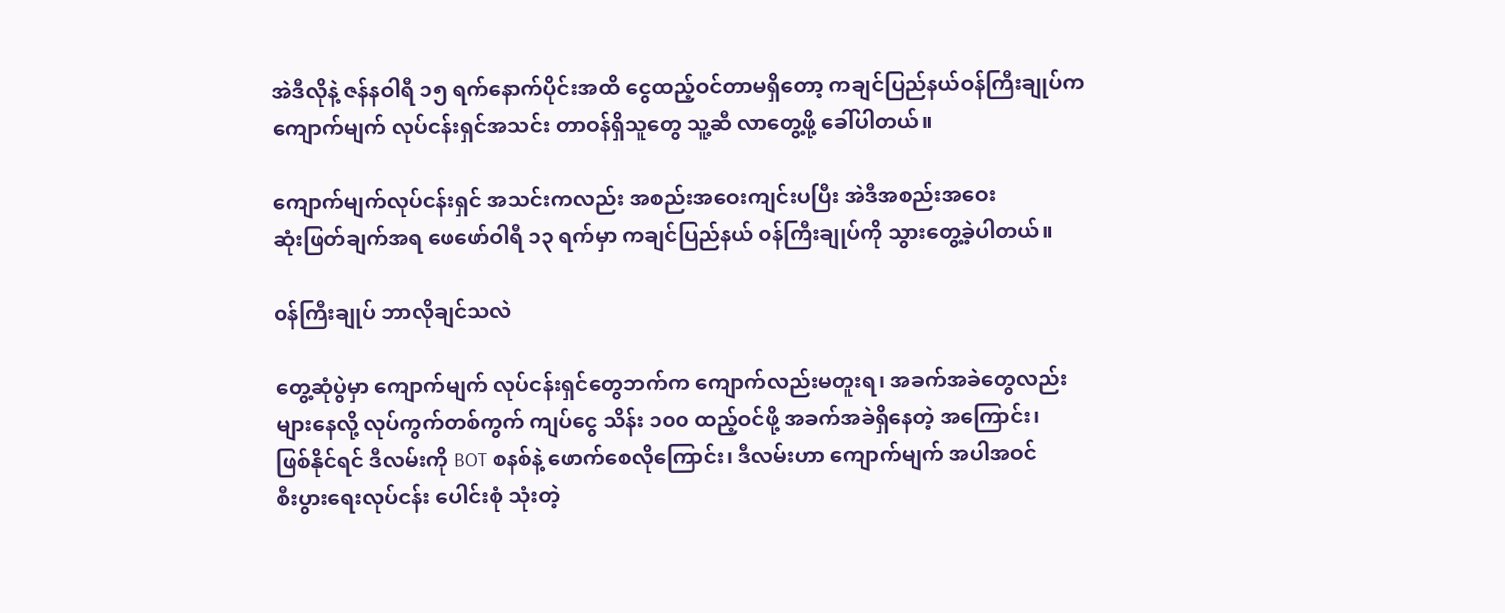အဲဒီလိုနဲ့ ဇန်နဝါရီ ၁၅ ရက်နောက်ပိုင်းအထိ ငွေထည့်ဝင်တာမရှိတော့ ကချင်ပြည်နယ်ဝန်ကြီးချုပ်က
ကျောက်မျက် လုပ်ငန်းရှင်အသင်း တာဝန်ရှိသူတွေ သူ့ဆီ လာတွေ့ဖို့ ခေါ်ပါတယ်။

ကျောက်မျက်လုပ်ငန်းရှင် အသင်းကလည်း အစည်းအဝေးကျင်းပပြီး အဲဒီအစည်းအဝေး
ဆုံးဖြတ်ချက်အရ ဖေဖော်ဝါရီ ၁၃ ရက်မှာ ကချင်ပြည်နယ် ၀န်ကြီးချုပ်ကို သွားတွေ့ခဲ့ပါတယ်။

၀န်ကြီးချုပ် ဘာလိုချင်သလဲ

တွေ့ဆုံပွဲမှာ ကျောက်မျက် လုပ်ငန်းရှင်တွေဘက်က ကျောက်လည်းမတူးရ၊ အခက်အခဲတွေလည်း
များနေလို့ လုပ်ကွက်တစ်ကွက် ကျပ်ငွေ သိန်း ၁၀၀ ထည့်ဝင်ဖို့ အခက်အခဲရှိနေတဲ့ အကြောင်း၊
ဖြစ်နိုင်ရင် ဒီလမ်းကို BOT စနစ်နဲ့ ဖောက်စေလိုကြောင်း၊ ဒီလမ်းဟာ ကျောက်မျက် အပါအဝင်
စီးပွားရေးလုပ်ငန်း ပေါင်းစုံ သုံးတဲ့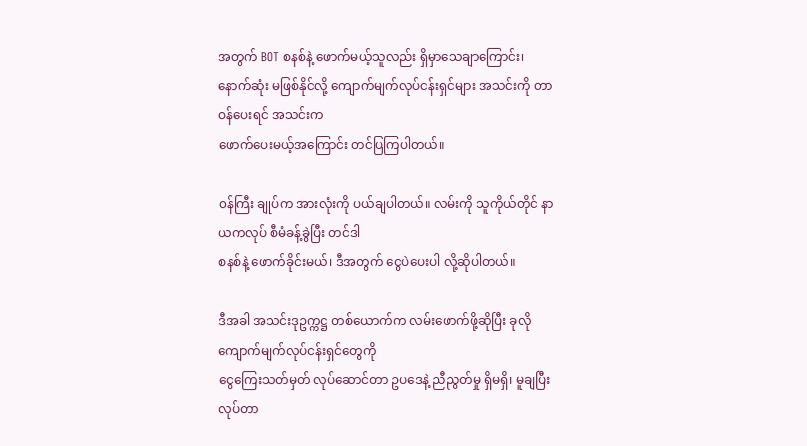အတွက် BOT စနစ်နဲ့ ဖောက်မယ့်သူလည်း ရှိမှာသေချာကြောင်း၊
နောက်ဆုံး မဖြစ်နိုင်လို့ ကျောက်မျက်လုပ်ငန်းရှင်များ အသင်းကို တာဝန်ပေးရင် အသင်းက
ဖောက်ပေးမယ့်အကြောင်း တင်ပြကြပါတယ်။

၀န်ကြီး ချုပ်က အားလုံးကို ပယ်ချပါတယ်။ လမ်းကို သူကိုယ်တိုင် နာယကလုပ် စီမံခန့်ခွဲပြီး တင်ဒါ
စနစ်နဲ့ ဖောက်ခိုင်းမယ်၊ ဒီအတွက် ငွေပဲပေးပါ လို့ဆိုပါတယ်။

ဒီအခါ အသင်းဒုဥက္ကဋ္ဌ တစ်ယောက်က လမ်းဖောက်ဖို့ဆိုပြီး ခုလို ကျောက်မျက်လုပ်ငန်းရှင်တွေကို
ငွေကြေးသတ်မှတ် လုပ်ဆောင်တာ ဥပဒေနဲ့ ညီညွတ်မှု ရှိမရှိ၊ မူချပြီး လုပ်တာ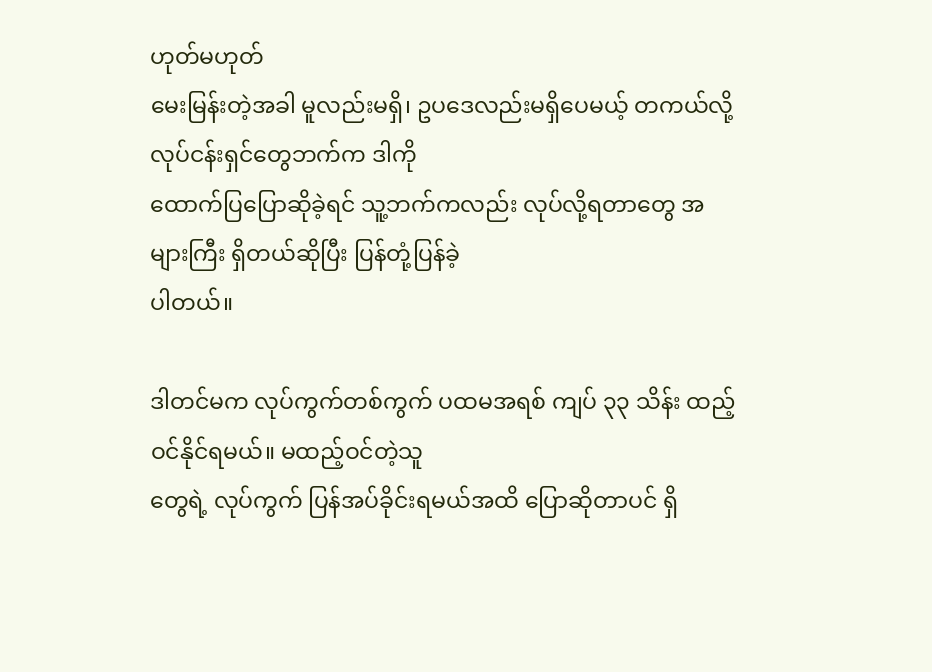ဟုတ်မဟုတ်
မေးမြန်းတဲ့အခါ မူလည်းမရှိ၊ ဥပဒေလည်းမရှိပေမယ့် တကယ်လို့ လုပ်ငန်းရှင်တွေဘက်က ဒါကို
ထောက်ပြပြောဆိုခဲ့ရင် သူ့ဘက်ကလည်း လုပ်လို့ရတာတွေ အများကြီး ရှိတယ်ဆိုပြီး ပြန်တုံ့ပြန်ခဲ့
ပါတယ်။

ဒါတင်မက လုပ်ကွက်တစ်ကွက် ပထမအရစ် ကျပ် ၃၃ သိန်း ထည့်ဝင်နိုင်ရမယ်။ မထည့်ဝင်တဲ့သူ
တွေရဲ့ လုပ်ကွက် ပြန်အပ်ခိုင်းရမယ်အထိ ပြောဆိုတာပင် ရှိ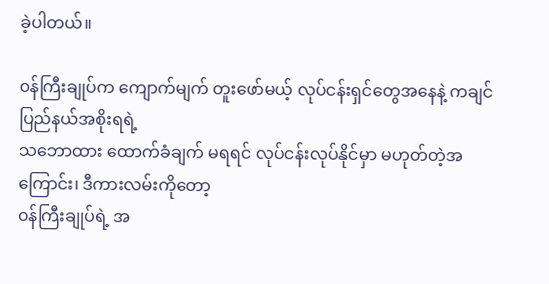ခဲ့ပါတယ်။

၀န်ကြီးချုပ်က ကျောက်မျက် တူးဖော်မယ့် လုပ်ငန်းရှင်တွေအနေနဲ့ ကချင်ပြည်နယ်အစိုးရရဲ့
သဘောထား ထောက်ခံချက် မရရင် လုပ်ငန်းလုပ်နိုင်မှာ မဟုတ်တဲ့အကြောင်း၊ ဒီကားလမ်းကိုတော့
၀န်ကြီးချုပ်ရဲ့ အ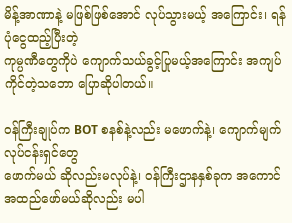မိန့်အာဏာနဲ့ မဖြစ်ဖြစ်အောင် လုပ်သွားမယ့် အကြောင်း၊ ရန်ပုံငွေထည့်ပြီးတဲ့
ကုမ္ပဏီတွေကိုပဲ ကျောက်သယ်ခွင့်ပြုမယ့်အကြောင်း အကျပ်ကိုင်တဲ့သဘော ပြောဆိုပါတယ်။

၀န်ကြီးချုပ်က BOT စနစ်နဲ့လည်း မဖောက်နဲ့၊ ကျောက်မျက်လုပ်ငန်းရှင်တွေ
ဖောက်မယ် ဆိုလည်းမလုပ်နဲ့၊ ၀န်ကြီးဌာနနှစ်ခုက အကောင်အထည်ဖော်မယ်ဆိုလည်း မပါ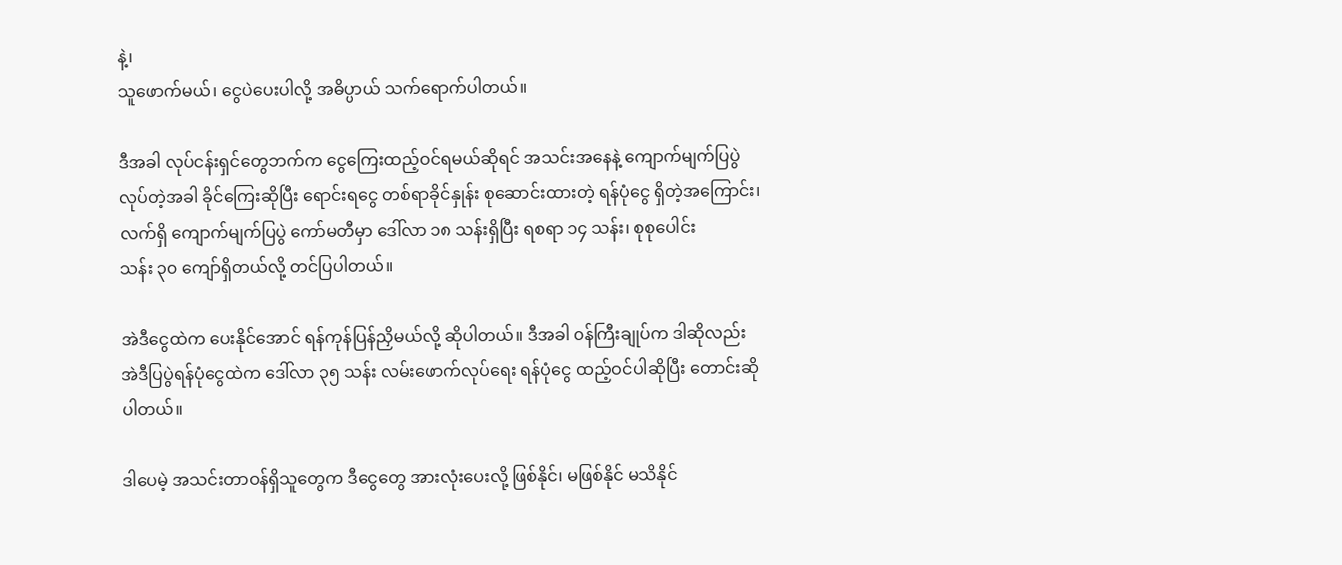နဲ့၊
သူဖောက်မယ်၊ ငွေပဲပေးပါလို့ အဓိပ္ပာယ် သက်ရောက်ပါတယ်။

ဒီအခါ လုပ်ငန်းရှင်တွေဘက်က ငွေကြေးထည့်ဝင်ရမယ်ဆိုရင် အသင်းအနေနဲ့ ကျောက်မျက်ပြပွဲ
လုပ်တဲ့အခါ ခိုင်ကြေးဆိုပြီး ရောင်းရငွေ တစ်ရာခိုင်နှုန်း စုဆောင်းထားတဲ့ ရန်ပုံငွေ ရှိတဲ့အကြောင်း၊
လက်ရှိ ကျောက်မျက်ပြပွဲ ကော်မတီမှာ ဒေါ်လာ ၁၈ သန်းရှိပြီး ရစရာ ၁၄ သန်း၊ စုစုပေါင်း
သန်း ၃၀ ကျော်ရှိတယ်လို့ တင်ပြပါတယ်။

အဲဒီငွေထဲက ပေးနိုင်အောင် ရန်ကုန်ပြန်ညှိမယ်လို့ ဆိုပါတယ်။ ဒီအခါ ၀န်ကြီးချုပ်က ဒါဆိုလည်း
အဲဒီပြပွဲရန်ပုံငွေထဲက ဒေါ်လာ ၃၅ သန်း လမ်းဖောက်လုပ်ရေး ရန်ပုံငွေ ထည့်ဝင်ပါဆိုပြီး တောင်းဆို
ပါတယ်။

ဒါပေမဲ့ အသင်းတာဝန်ရှိသူတွေက ဒီငွေတွေ အားလုံးပေးလို့ ဖြစ်နိုင်၊ မဖြစ်နိုင် မသိနိုင်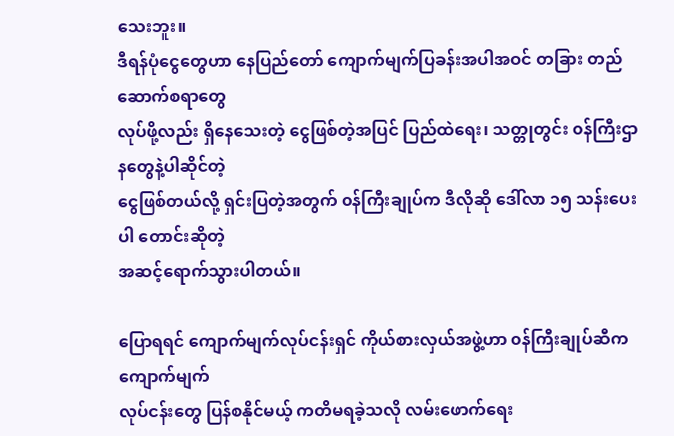သေးဘူး။
ဒီရန်ပုံငွေတွေဟာ နေပြည်တော် ကျောက်မျက်ပြခန်းအပါအဝင် တခြား တည်ဆောက်စရာတွေ
လုပ်ဖို့လည်း ရှိနေသေးတဲ့ ငွေဖြစ်တဲ့အပြင် ပြည်ထဲရေး၊ သတ္တုတွင်း ၀န်ကြီးဌာနတွေနဲ့ပါဆိုင်တဲ့
ငွေဖြစ်တယ်လို့ ရှင်းပြတဲ့အတွက် ၀န်ကြီးချုပ်က ဒီလိုဆို ဒေါ်လာ ၁၅ သန်းပေးပါ တောင်းဆိုတဲ့
အဆင့်ရောက်သွားပါတယ်။

ပြောရရင် ကျောက်မျက်လုပ်ငန်းရှင် ကိုယ်စားလှယ်အဖွဲ့ဟာ ၀န်ကြီးချုပ်ဆီက ကျောက်မျက်
လုပ်ငန်းတွေ ပြန်စနိုင်မယ့် ကတိမရခဲ့သလို လမ်းဖောက်ရေး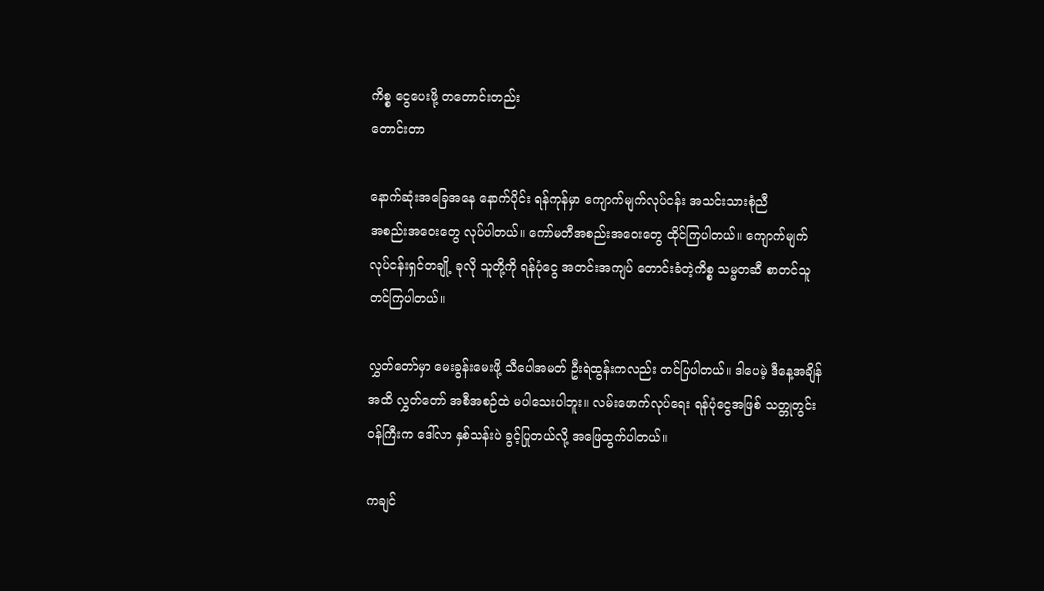ကိစ္စ ငွေပေးဖို့ တတောင်းတည်း
တောင်းတာ

နောက်ဆုံးအခြေအနေ နောက်ပိုင်း ရန်ကုန်မှာ ကျောက်မျက်လုပ်ငန်း အသင်းသားစုံညီ
အစည်းအဝေးတွေ လုပ်ပါတယ်။ ကော်မတီအစည်းအဝေးတွေ ထိုင်ကြပါတယ်။ ကျောက်မျက်
လုပ်ငန်းရှင်တချို့ ခုလို သူတို့ကို ရန်ပုံငွေ အတင်းအကျပ် တောင်းခံတဲ့ကိစ္စ သမ္မတဆီ စာတင်သူ
တင်ကြပါတယ်။

လွှတ်တော်မှာ မေးခွန်းမေးဖို့ သီပေါအမတ် ဦးရဲထွန်းကလည်း တင်ပြပါတယ်။ ဒါပေမဲ့ ဒီနေ့အချိန်
အထိ လွှတ်တော် အစီအစဉ်ထဲ မပါသေးပါဘူး။ လမ်းဖောက်လုပ်ရေး ရန်ပုံငွေအဖြစ် သတ္တုတွင်း
၀န်ကြီးက ဒေါ်လာ နှစ်သန်းပဲ ခွင့်ပြုတယ်လို့ အဖြေထွက်ပါတယ်။

ကချင်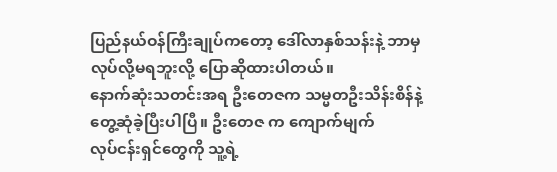ပြည်နယ်ဝန်ကြီးချုပ်ကတော့ ဒေါ်လာနှစ်သန်းနဲ့ ဘာမှလုပ်လို့မရဘူးလို့ ပြောဆိုထားပါတယ်။
နောက်ဆုံးသတင်းအရ ဦးတေဇက သမ္မတဦးသိန်းစိန်နဲ့ တွေ့ဆုံခဲ့ပြီးပါပြီ။ ဦးတေဇ က ကျောက်မျက်
လုပ်ငန်းရှင်တွေကို သူ့ရဲ့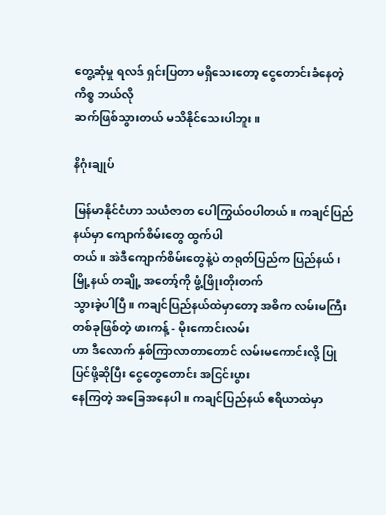တွေ့ဆုံမှု ရလဒ် ရှင်းပြတာ မရှိသေးတော့ ငွေတောင်းခံနေတဲ့ကိစ္စ ဘယ်လို
ဆက်ဖြစ်သွားတယ် မသိနိုင်သေးပါဘူး။

နိဂုံးချုပ်

မြန်မာနိုင်ငံဟာ သယံဇာတ ပေါကြွယ်ဝပါတယ်။ ကချင်ပြည်နယ်မှာ ကျောက်စိမ်းတွေ ထွက်ပါ
တယ်။ အဲဒီကျောက်စိမ်းတွေနဲ့ပဲ တရုတ်ပြည်က ပြည်နယ်၊ မြို့နယ် တချို့ အတော့်ကို ဖွံ့ဖြိုးတိုးတက်
သွားခဲ့ပါပြီ။ ကချင်ပြည်နယ်ထဲမှာတော့ အဓိက လမ်းမကြီးတစ်ခုဖြစ်တဲ့ ဖားကန့် - မိုးကောင်းလမ်း
ဟာ ဒီလောက် နှစ်ကြာလာတာတောင် လမ်းမကောင်းလို့ ပြုပြင်ဖို့ဆိုပြီး ငွေတွေတောင်း အငြင်းပွား
နေကြတဲ့ အခြေအနေပါ။ ကချင်ပြည်နယ် ဧရိယာထဲမှာ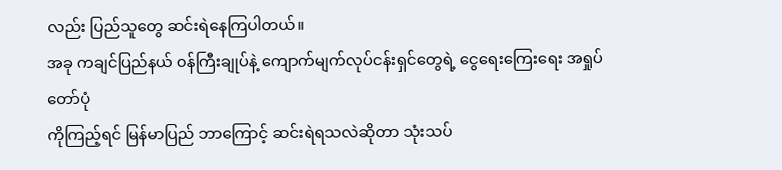လည်း ပြည်သူတွေ ဆင်းရဲနေကြပါတယ်။
အခု ကချင်ပြည်နယ် ၀န်ကြီးချုပ်နဲ့ ကျောက်မျက်လုပ်ငန်းရှင်တွေရဲ့ ငွေရေးကြေးရေး အရှုပ်တော်ပုံ
ကိုကြည့်ရင် မြန်မာပြည် ဘာကြောင့် ဆင်းရဲရသလဲဆိုတာ သုံးသပ်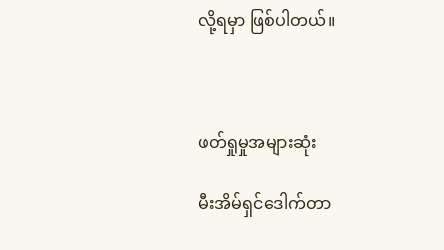လို့ရမှာ ဖြစ်ပါတယ်။



ဖတ်ရှုမှုအများဆုံး

မီးအိမ်ရှင်ဒေါက်တာ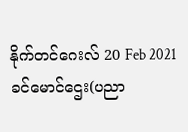နိုက်တင်ဂေးလ် 20 Feb 2021
ခင်မောင်ဌေး(ပညာ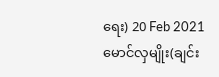ရေး) 20 Feb 2021
မောင်လှမျိုး(ချင်း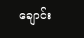ချောင်း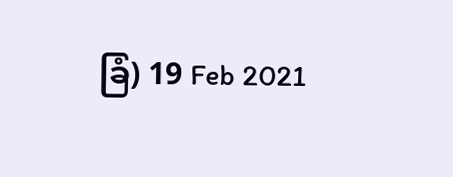ခြံ) 19 Feb 2021